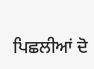ਪਿਛਲੀਆਂ ਦੋ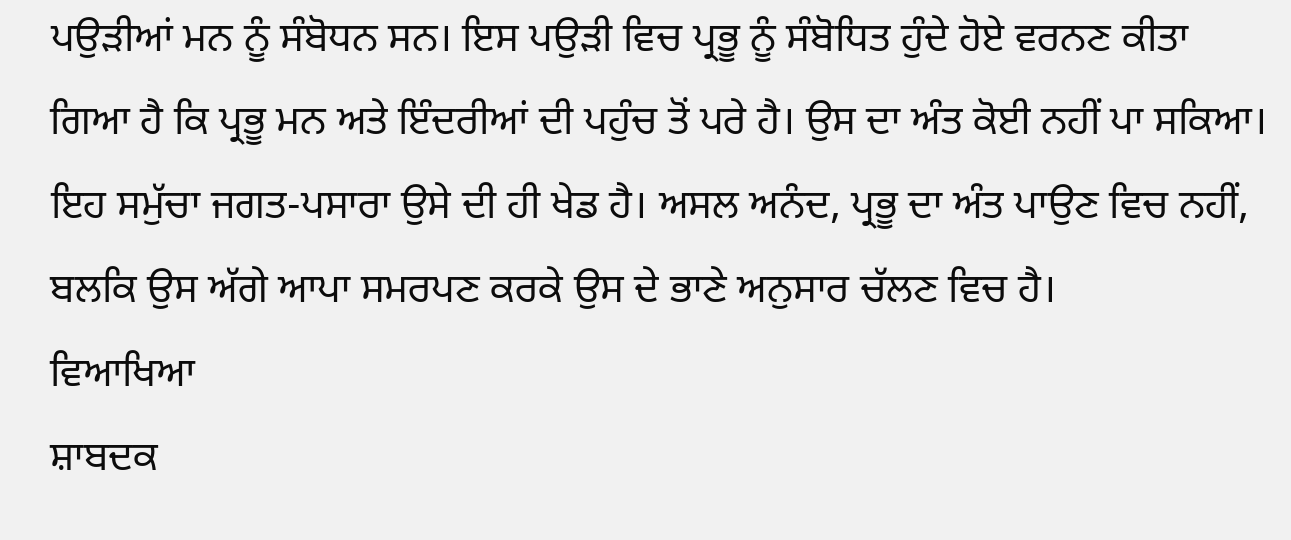ਪਉੜੀਆਂ ਮਨ ਨੂੰ ਸੰਬੋਧਨ ਸਨ। ਇਸ ਪਉੜੀ ਵਿਚ ਪ੍ਰਭੂ ਨੂੰ ਸੰਬੋਧਿਤ ਹੁੰਦੇ ਹੋਏ ਵਰਨਣ ਕੀਤਾ ਗਿਆ ਹੈ ਕਿ ਪ੍ਰਭੂ ਮਨ ਅਤੇ ਇੰਦਰੀਆਂ ਦੀ ਪਹੁੰਚ ਤੋਂ ਪਰੇ ਹੈ। ਉਸ ਦਾ ਅੰਤ ਕੋਈ ਨਹੀਂ ਪਾ ਸਕਿਆ। ਇਹ ਸਮੁੱਚਾ ਜਗਤ-ਪਸਾਰਾ ਉਸੇ ਦੀ ਹੀ ਖੇਡ ਹੈ। ਅਸਲ ਅਨੰਦ, ਪ੍ਰਭੂ ਦਾ ਅੰਤ ਪਾਉਣ ਵਿਚ ਨਹੀਂ, ਬਲਕਿ ਉਸ ਅੱਗੇ ਆਪਾ ਸਮਰਪਣ ਕਰਕੇ ਉਸ ਦੇ ਭਾਣੇ ਅਨੁਸਾਰ ਚੱਲਣ ਵਿਚ ਹੈ।
ਵਿਆਖਿਆ
ਸ਼ਾਬਦਕ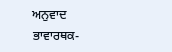ਅਨੁਵਾਦ
ਭਾਵਾਰਥਕ-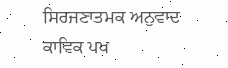ਸਿਰਜਣਾਤਮਕ ਅਨੁਵਾਦ
ਕਾਵਿਕ ਪਖ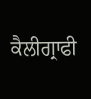ਕੈਲੀਗ੍ਰਾਫੀ